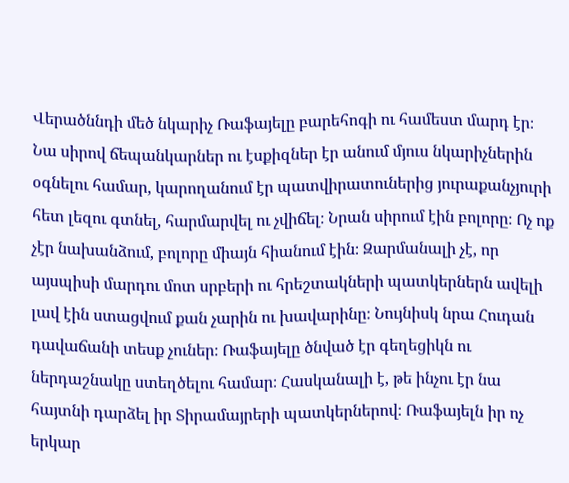Վերածննդի մեծ նկարիչ Ռաֆայելը բարեհոգի ու համեստ մարդ էր։ Նա սիրով ճեպանկարներ ու էսքիզներ էր անում մյուս նկարիչներին օգնելու համար, կարողանում էր պատվիրատուներից յուրաքանչյուրի հետ լեզու գտնել, հարմարվել ու չվիճել։ Նրան սիրում էին բոլորը։ Ոչ ոք չէր նախանձում, բոլորը միայն հիանում էին։ Զարմանալի չէ, որ այսպիսի մարդու մոտ սրբերի ու հրեշտակների պատկերներն ավելի լավ էին ստացվում քան չարին ու խավարինը։ Նույնիսկ նրա Հուդան դավաճանի տեսք չուներ։ Ռաֆայելը ծնված էր գեղեցիկն ու ներդաշնակը ստեղծելու համար։ Հասկանալի է, թե ինչու էր նա հայտնի դարձել իր Տիրամայրերի պատկերներով։ Ռաֆայելն իր ոչ երկար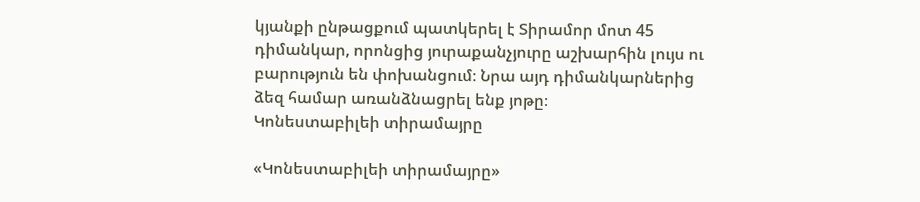կյանքի ընթացքում պատկերել է Տիրամոր մոտ 45 դիմանկար, որոնցից յուրաքանչյուրը աշխարհին լույս ու բարություն են փոխանցում։ Նրա այդ դիմանկարներից ձեզ համար առանձնացրել ենք յոթը։
Կոնեստաբիլեի տիրամայրը

«Կոնեստաբիլեի տիրամայրը»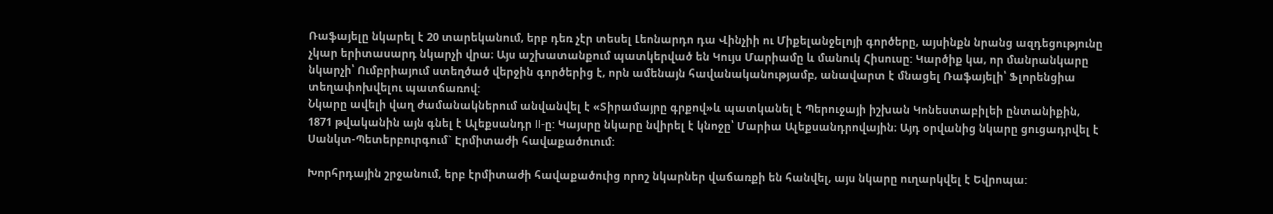Ռաֆայելը նկարել է 20 տարեկանում, երբ դեռ չէր տեսել Լեոնարդո դա Վինչիի ու Միքելանջելոյի գործերը, այսինքն նրանց ազդեցությունը չկար երիտասարդ նկարչի վրա։ Այս աշխատանքում պատկերված են Կույս Մարիամը և մանուկ Հիսուսը: Կարծիք կա, որ մանրանկարը նկարչի՝ Ումբրիայում ստեղծած վերջին գործերից է, որն ամենայն հավանականությամբ, անավարտ է մնացել Ռաֆայելի՝ Ֆլորենցիա տեղափոխվելու պատճառով:
Նկարը ավելի վաղ ժամանակներում անվանվել է «Տիրամայրը գրքով»և պատկանել է Պերուջայի իշխան Կոնեստաբիլեի ընտանիքին, 1871 թվականին այն գնել է Ալեքսանդր II-ը: Կայսրը նկարը նվիրել է կնոջը՝ Մարիա Ալեքսանդրովային։ Այդ օրվանից նկարը ցուցադրվել է Սանկտ-Պետերբուրգում` Էրմիտաժի հավաքածուում:

Խորհրդային շրջանում, երբ էրմիտաժի հավաքածուից որոշ նկարներ վաճառքի են հանվել, այս նկարը ուղարկվել է Եվրոպա: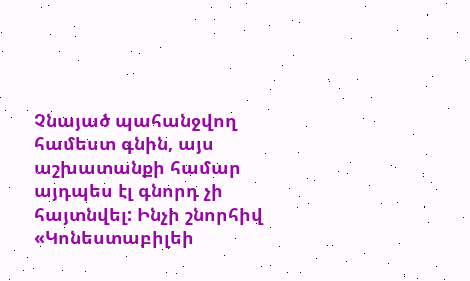Չնայած պահանջվող համեստ գնին, այս աշխատանքի համար այդպես էլ գնորդ չի հայտնվել: Ինչի շնորհիվ «Կոնեստաբիլեի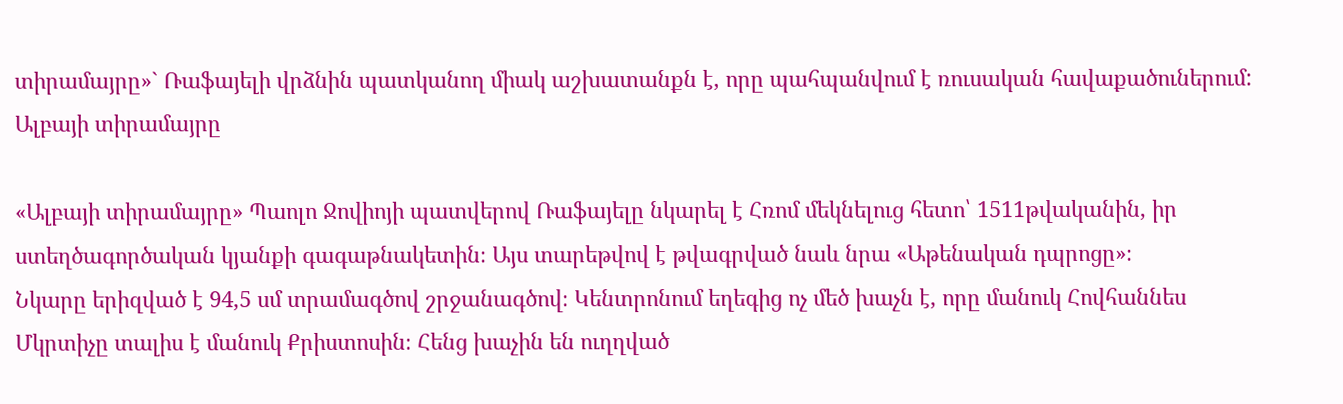տիրամայրը»` Ռաֆայելի վրձնին պատկանող միակ աշխատանքն է, որը պահպանվում է ռուսական հավաքածուներում:
Ալբայի տիրամայրը

«Ալբայի տիրամայրը» Պաոլո Ջովիոյի պատվերով Ռաֆայելը նկարել է Հռոմ մեկնելուց հետո՝ 1511թվականին, իր ստեղծագործական կյանքի գագաթնակետին։ Այս տարեթվով է թվագրված նաև նրա «Աթենական դպրոցը»։
Նկարը երիզված է 94,5 սմ տրամագծով շրջանագծով։ Կենտրոնում եղեգից ոչ մեծ խաչն է, որը մանուկ Հովհաննես Մկրտիչը տալիս է մանուկ Քրիստոսին։ Հենց խաչին են ուղղված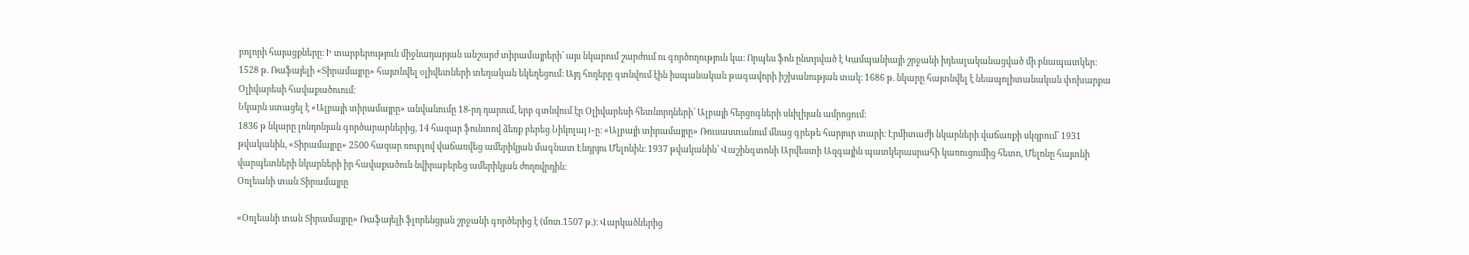բոլորի հայացքները։ Ի տարբերություն միջնադարյան անշարժ տիրամայրերի՝ այս նկարում շարժում ու գործողություն կա։ Որպես ֆոն ընտրված է Կամպանիայի շրջանի իդեալականացված մի բնապատկեր։
1528 թ. Ռաֆայելի «Տիրամայրը» հայտնվել օլիվետների տեղական եկեղեցում։ Այդ հողերը գտնվում էին իսպանական թագավորի իշխանության տակ։ 1686 թ. նկարը հայտնվել է նեապոլիտանական փոխարքա Օլիվարեսի հավաքածուում։
Նկարն ստացել է «Ալբայի տիրամայրը» անվանումը 18-րդ դարում, երբ գտնվում էր Օլիվարեսի հետնորդների՝ Ալբայի հերցոգների սևիլիյան ամրոցում։
1836 թ նկարը լոնդոնյան գործարարներից, 14 հազար ֆունտով ձեռք բերեց Նիկոլայ I-ը։ «Ալբայի տիրամայրը» Ռուսաստանում մնաց գրեթե հարյուր տարի։ Էրմիտաժի նկարների վաճառքի սկզբում՝ 1931 թվականին, «Տիրամայրը» 2500 հազար ռուբլով վաճառվեց ամերիկյան մագնատ Էնդրյու Մելոնին։ 1937 թվականին՝ Վաշինգտոնի Արվեստի Ազգային պատկերասրահի կառուցումից հետո, Մելոնը հայտնի վարպետների նկարների իր հավաքածուն նվիրաբերեց ամերիկյան ժողովրդին։
Օռլեանի տան Տիրամայրը

«Օռլեանի տան Տիրամայրը» Ռաֆայելի ֆլորենցյան շրջանի գործերից է (մոտ.1507 թ.)։ Վարկածներից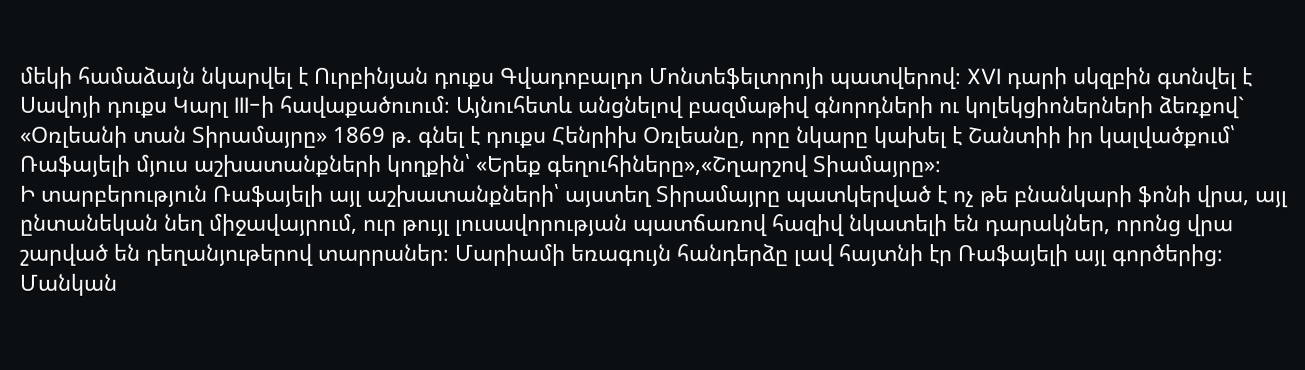մեկի համաձայն նկարվել է Ուրբինյան դուքս Գվադոբալդո Մոնտեֆելտրոյի պատվերով։ XVI դարի սկզբին գտնվել է Սավոյի դուքս Կարլ III-ի հավաքածուում։ Այնուհետև անցնելով բազմաթիվ գնորդների ու կոլեկցիոներների ձեռքով` «Օռլեանի տան Տիրամայրը» 1869 թ. գնել է դուքս Հենրիխ Օռլեանը, որը նկարը կախել է Շանտիի իր կալվածքում՝ Ռաֆայելի մյուս աշխատանքների կողքին՝ «Երեք գեղուհիները»,«Շղարշով Տիամայրը»։
Ի տարբերություն Ռաֆայելի այլ աշխատանքների՝ այստեղ Տիրամայրը պատկերված է ոչ թե բնանկարի ֆոնի վրա, այլ ընտանեկան նեղ միջավայրում, ուր թույլ լուսավորության պատճառով հազիվ նկատելի են դարակներ, որոնց վրա շարված են դեղանյութերով տարրաներ։ Մարիամի եռագույն հանդերձը լավ հայտնի էր Ռաֆայելի այլ գործերից։ Մանկան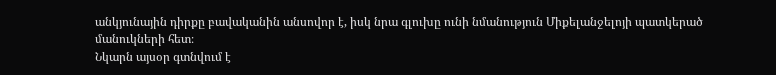անկյունային դիրքը բավականին անսովոր է, իսկ նրա գլուխը ունի նմանություն Միքելանջելոյի պատկերած մանուկների հետ։
Նկարն այսօր գտնվում է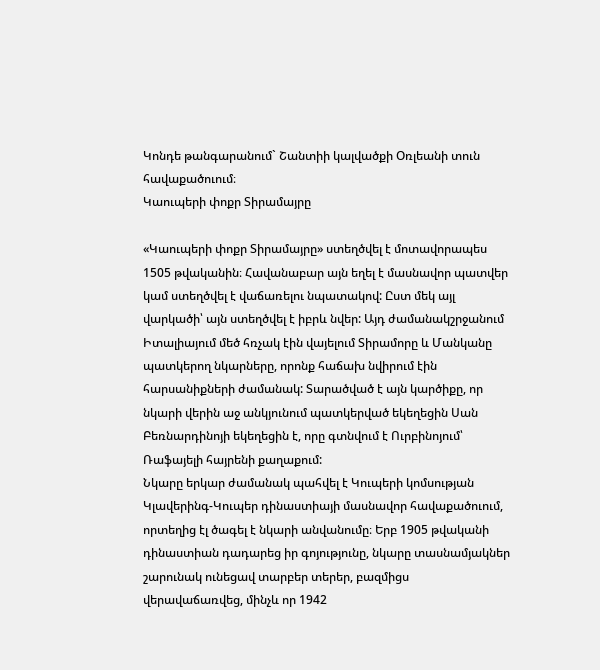Կոնդե թանգարանում` Շանտիի կալվածքի Օռլեանի տուն հավաքածուում։
Կաուպերի փոքր Տիրամայրը

«Կաուպերի փոքր Տիրամայրը» ստեղծվել է մոտավորապես 1505 թվականին։ Հավանաբար այն եղել է մասնավոր պատվեր կամ ստեղծվել է վաճառելու նպատակով: Ըստ մեկ այլ վարկածի՝ այն ստեղծվել է իբրև նվեր: Այդ ժամանակշրջանում Իտալիայում մեծ հռչակ էին վայելում Տիրամորը և Մանկանը պատկերող նկարները, որոնք հաճախ նվիրում էին հարսանիքների ժամանակ: Տարածված է այն կարծիքը, որ նկարի վերին աջ անկյունում պատկերված եկեղեցին Սան Բեռնարդինոյի եկեղեցին է, որը գտնվում է Ուրբինոյում՝ Ռաֆայելի հայրենի քաղաքում:
Նկարը երկար ժամանակ պահվել է Կուպերի կոմսության Կլավերինգ-Կուպեր դինաստիայի մասնավոր հավաքածուում, որտեղից էլ ծագել է նկարի անվանումը։ Երբ 1905 թվականի դինաստիան դադարեց իր գոյությունը, նկարը տասնամյակներ շարունակ ունեցավ տարբեր տերեր, բազմիցս վերավաճառվեց, մինչև որ 1942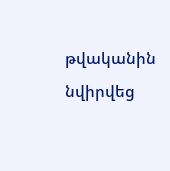թվականին նվիրվեց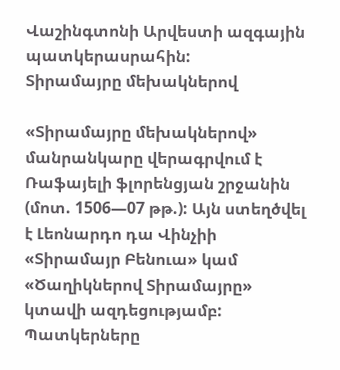Վաշինգտոնի Արվեստի ազգային պատկերասրահին:
Տիրամայրը մեխակներով

«Տիրամայրը մեխակներով» մանրանկարը վերագրվում է Ռաֆայելի ֆլորենցյան շրջանին (մոտ. 1506—07 թթ.): Այն ստեղծվել է Լեոնարդո դա Վինչիի «Տիրամայր Բենուա» կամ «Ծաղիկներով Տիրամայրը» կտավի ազդեցությամբ: Պատկերները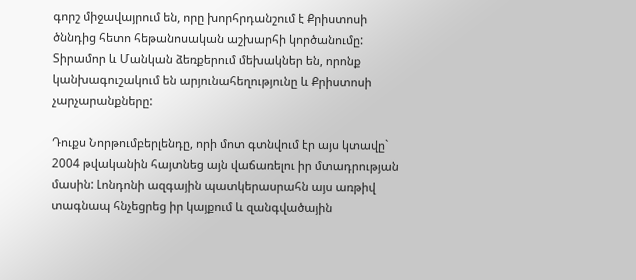գորշ միջավայրում են, որը խորհրդանշում է Քրիստոսի ծննդից հետո հեթանոսական աշխարհի կործանումը: Տիրամոր և Մանկան ձեռքերում մեխակներ են, որոնք կանխագուշակում են արյունահեղությունը և Քրիստոսի չարչարանքները:

Դուքս Նորթումբերլենդը, որի մոտ գտնվում էր այս կտավը` 2004 թվականին հայտնեց այն վաճառելու իր մտադրության մասին: Լոնդոնի ազգային պատկերասրահն այս առթիվ տագնապ հնչեցրեց իր կայքում և զանգվածային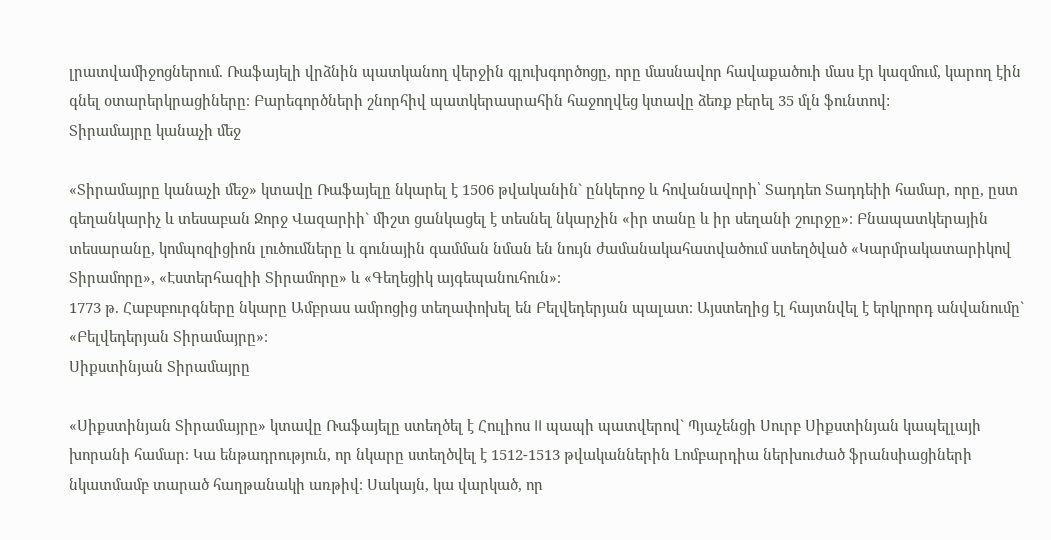լրատվամիջոցներում. Ռաֆայելի վրձնին պատկանող վերջին գլուխգործոցը, որը մասնավոր հավաքածուի մաս էր կազմում, կարող էին գնել օտարերկրացիները։ Բարեգործների շնորհիվ պատկերասրահին հաջողվեց կտավը ձեռք բերել 35 մլն ֆունտով:
Տիրամայրը կանաչի մեջ

«Տիրամայրը կանաչի մեջ» կտավը Ռաֆայելը նկարել է 1506 թվականին` ընկերոջ և հովանավորի՝ Տադդեո Տադդեիի համար, որը, ըստ գեղանկարիչ և տեսաբան Ջորջ Վազարիի` միշտ ցանկացել է տեսնել նկարչին «իր տանը և իր սեղանի շուրջը»։ Բնապատկերային տեսարանը, կոմպոզիցիոն լուծումները և գունային գամման նման են նույն ժամանակահատվածում ստեղծված «Կարմրակատարիկով Տիրամորը», «Էստերհազիի Տիրամորը» և «Գեղեցիկ այգեպանուհուն»։
1773 թ. Հաբսբուրգները նկարը Ամբրաս ամրոցից տեղափոխել են Բելվեդերյան պալատ։ Այստեղից էլ հայտնվել է երկրորդ անվանումըˋ «Բելվեդերյան Տիրամայրը»։
Սիքստինյան Տիրամայրը

«Սիքստինյան Տիրամայրը» կտավը Ռաֆայելը ստեղծել է Հուլիոս II պապի պատվերով` Պյաչենցի Սուրբ Սիքստինյան կապելլայի խորանի համար։ Կա ենթադրություն, որ նկարը ստեղծվել է 1512-1513 թվականներին Լոմբարդիա ներխուժած ֆրանսիացիների նկատմամբ տարած հաղթանակի առթիվ։ Սակայն, կա վարկած, որ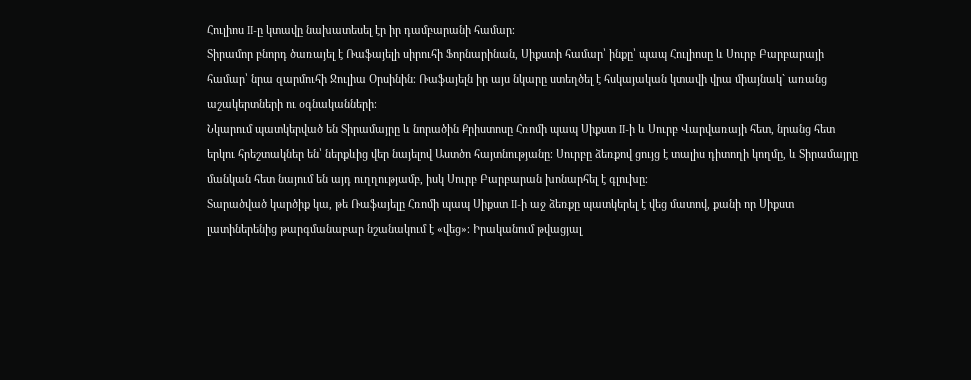Հուլիոս II-ը կտավը նախատեսել էր իր դամբարանի համար։
Տիրամոր բնորդ ծառայել է Ռաֆայելի սիրուհի Ֆորնարինան, Սիքստի համար՝ ինքը՝ պապ Հուլիոսը և Սուրբ Բարբարայի համար՝ նրա զարմուհի Ջուլիա Օրսինին։ Ռաֆայելն իր այս նկարը ստեղծել է հսկայական կտավի վրա միայնակ` առանց աշակերտների ու օգնականների։
Նկարում պատկերված են Տիրամայրը և նորածին Քրիստոսը Հռոմի պապ Սիքստ II-ի և Սուրբ Վարվառայի հետ, նրանց հետ երկու հրեշտակներ են՝ ներքևից վեր նայելով Աստծո հայտնությանը։ Սուրբը ձեռքով ցույց է տալիս դիտողի կողմը, և Տիրամայրը մանկան հետ նայում են այդ ուղղությամբ, իսկ Սուրբ Բարբարան խոնարհել է գլուխը։
Տարածված կարծիք կա, թե Ռաֆայելը Հռոմի պապ Սիքստ II-ի աջ ձեռքը պատկերել է վեց մատով, քանի որ Սիքստ լատիներենից թարգմանաբար նշանակում է «վեց»։ Իրականում թվացյալ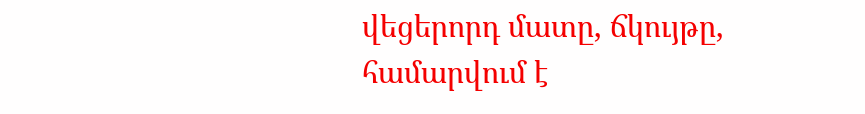վեցերորդ մատը, ճկույթը, համարվում է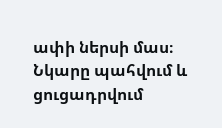ափի ներսի մաս։
Նկարը պահվում և ցուցադրվում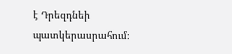է Դրեզդնեի պատկերասրահում։